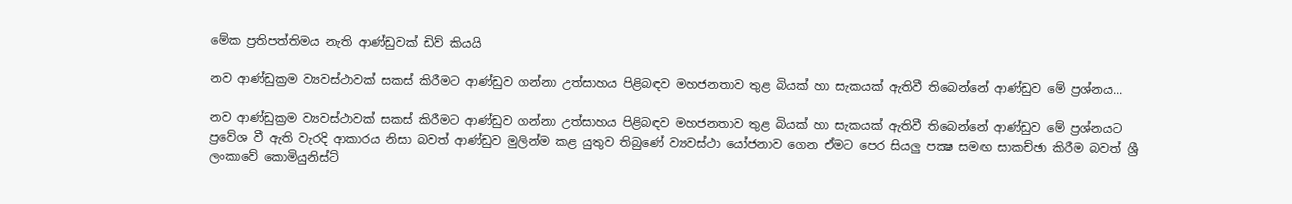මේක ප්‍රතිපත්තිමය නැති ආණ්‌ඩුවක්‌ ඩිව් කියයි

නව ආණ්‌ඩුක්‍රම ව්‍යවස්‌ථාවක්‌ සකස්‌ කිරීමට ආණ්‌ඩුව ගන්නා උත්සාහය පිළිබඳව මහජනතාව තුළ බියක්‌ හා සැකයක්‌ ඇතිවී තිබෙන්නේ ආණ්‌ඩුව මේ ප්‍රශ්නය...

නව ආණ්‌ඩුක්‍රම ව්‍යවස්‌ථාවක්‌ සකස්‌ කිරීමට ආණ්‌ඩුව ගන්නා උත්සාහය පිළිබඳව මහජනතාව තුළ බියක්‌ හා සැකයක්‌ ඇතිවී තිබෙන්නේ ආණ්‌ඩුව මේ ප්‍රශ්නයට ප්‍රවේශ වී ඇති වැරදි ආකාරය නිසා බවත් ආණ්‌ඩුව මුලින්ම කළ යුතුව තිබුණේ ව්‍යවස්‌ථා යෝජනාව ගෙන ඒමට පෙර සියලු පක්‍ෂ සමඟ සාකච්ඡා කිරීම බවත් ශ්‍රී ලංකාවේ කොමියුනිස්‌ට්‌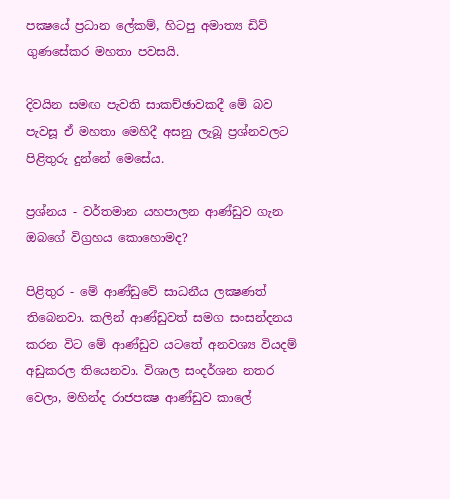පක්‍ෂයේ ප්‍රධාන ලේකම්, හිටපු අමාත්‍ය ඩිව් ගුණසේකර මහතා පවසයි.

දිවයින සමඟ පැවති සාකච්ඡාවකදී මේ බව පැවසූ ඒ මහතා මෙහිදී අසනු ලැබූ ප්‍රශ්නවලට පිළිතුරු දුන්නේ මෙසේය.

ප්‍රශ්නය - වර්තමාන යහපාලන ආණ්‌ඩුව ගැන ඔබගේ විග්‍රහය කොහොමද?

පිළිතුර - මේ ආණ්‌ඩුවේ සාධනීය ලක්‍ෂණත් තිබෙනවා. කලින් ආණ්‌ඩුවත් සමග සංසන්දනය කරන විට මේ ආණ්‌ඩුව යටතේ අනවශ්‍ය වියදම් අඩුකරල තියෙනවා. විශාල සංදර්ශන නතර වෙලා, මහින්ද රාජපක්‍ෂ ආණ්‌ඩුව කාලේ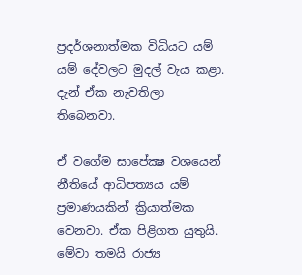ප්‍රදර්ශනාත්මක විධියට යම් යම් දේවලට මුදල් වැය කළා. දැන් ඒක නැවතිලා තිබෙනවා.

ඒ වගේම සාපේක්‍ෂ වශයෙන් නීතියේ ආධිපත්‍යය යම් ප්‍රමාණයකින් ක්‍රියාත්මක වෙනවා. ඒක පිළිගත යුතුයි. මේවා තමයි රාජ්‍ය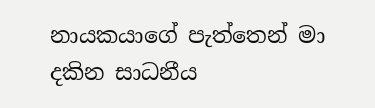නායකයාගේ පැත්තෙන් මා දකින සාධනීය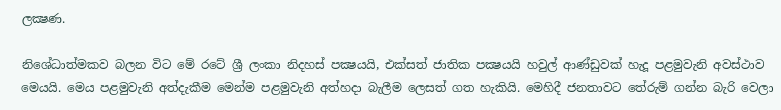ලක්‍ෂණ.

නිශේධාත්මකව බලන විට මේ රටේ ශ්‍රී ලංකා නිදහස්‌ පක්‍ෂයයි, එක්‌සත් ජාතික පක්‍ෂයයි හවුල් ආණ්‌ඩුවක්‌ හැදූ පළමුවැනි අවස්‌ථාව මෙයයි. මෙය පළමුවැනි අත්දැකීම මෙන්ම පළමුවැනි අත්හදා බැලීම ලෙසත් ගත හැකියි. මෙහිදී ජනතාවට තේරුම් ගන්න බැරි වෙලා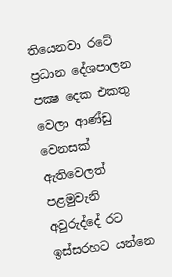තියෙනවා රටේ ප්‍රධාන දේශපාලන පක්‍ෂ දෙක එකතු වෙලා ආණ්‌ඩු වෙනසක්‌ ඇතිවෙලත් පළමුවැනි අවුරුද්දේ රට ඉස්‌සරහට යන්නෙ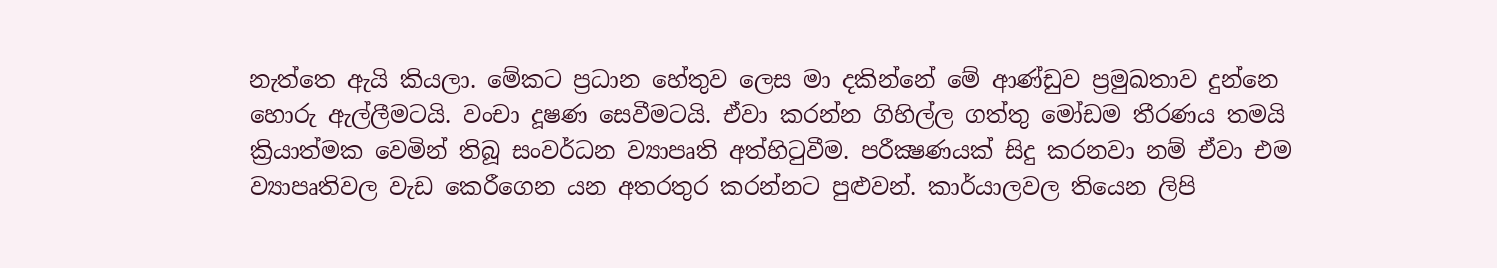නැත්තෙ ඇයි කියලා. මේකට ප්‍රධාන හේතුව ලෙස මා දකින්නේ මේ ආණ්‌ඩුව ප්‍රමුඛතාව දුන්නෙ හොරු ඇල්ලීමටයි. වංචා දූෂණ සෙවීමටයි. ඒවා කරන්න ගිහිල්ල ගත්තු මෝඩම තීරණය තමයි ක්‍රියාත්මක වෙමින් තිබූ සංවර්ධන ව්‍යාපෘති අත්හිටුවීම. පරීක්‍ෂණයක්‌ සිදු කරනවා නම් ඒවා එම ව්‍යාපෘතිවල වැඩ කෙරීගෙන යන අතරතුර කරන්නට පුළුවන්. කාර්යාලවල තියෙන ලිපි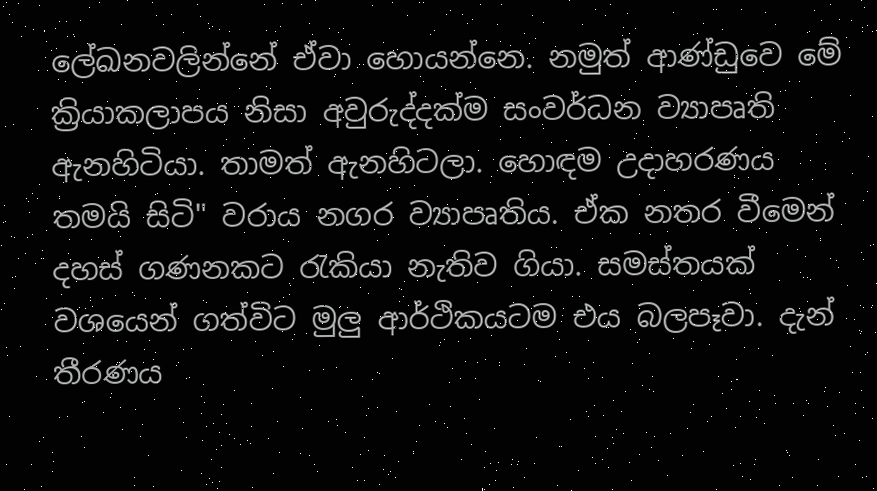ලේඛනවලින්නේ ඒවා හොයන්නෙ. නමුත් ආණ්‌ඩුවෙ මේ ක්‍රියාකලාපය නිසා අවුරුද්දක්‌ම සංවර්ධන ව්‍යාපෘති ඇනහිටියා. තාමත් ඇනහිටලා. හොඳම උදාහරණය තමයි සිටි" වරාය නගර ව්‍යාපෘතිය. ඒක නතර වීමෙන් දහස්‌ ගණනකට රැකියා නැතිව ගියා. සමස්‌තයක්‌ වශයෙන් ගත්විට මුලු ආර්ථිකයටම එය බලපෑවා. දැන් තීරණය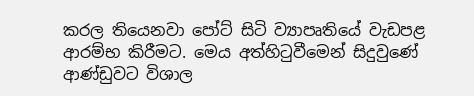කරල තියෙනවා පෝට්‌ සිටි ව්‍යාපෘතියේ වැඩපළ ආරම්භ කිරීමට. මෙය අත්හිටුවීමෙන් සිදුවුණේ ආණ්‌ඩුවට විශාල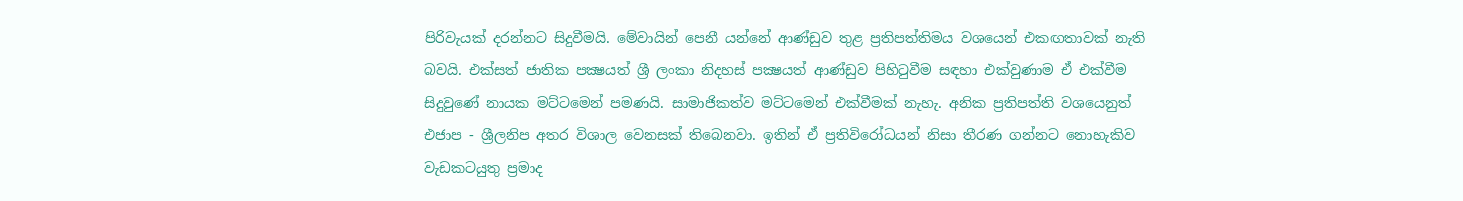පිරිවැයක්‌ දරන්නට සිදුවීමයි. මේවායින් පෙනී යන්නේ ආණ්‌ඩුව තුළ ප්‍රතිපත්තිමය වශයෙන් එකඟතාවක්‌ නැති බවයි. එක්‌සත් ජාතික පක්‍ෂයත් ශ්‍රී ලංකා නිදහස්‌ පක්‍ෂයත් ආණ්‌ඩුව පිහිටුවීම සඳහා එක්‌වුණාම ඒ එක්‌වීම සිදුවුණේ නායක මට්‌ටමෙන් පමණයි. සාමාජිකත්ව මට්‌ටමෙන් එක්‌වීමක්‌ නැහැ. අනික ප්‍රතිපත්ති වශයෙනුත් එජාප - ශ්‍රීලනිප අතර විශාල වෙනසක්‌ තිබෙනවා. ඉතින් ඒ ප්‍රතිවිරෝධයන් නිසා තීරණ ගන්නට නොහැකිව වැඩකටයුතු ප්‍රමාද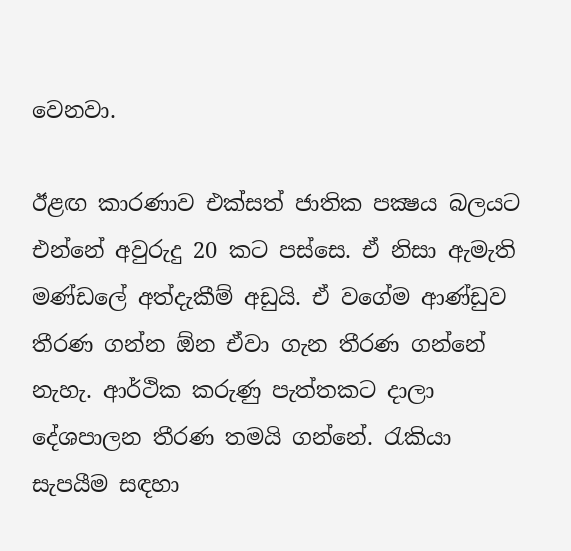වෙනවා.

ඊළඟ කාරණාව එක්‌සත් ජාතික පක්‍ෂය බලයට එන්නේ අවුරුදු 20 කට පස්‌සෙ. ඒ නිසා ඇමැති මණ්‌ඩලේ අත්දැකීම් අඩුයි. ඒ වගේම ආණ්‌ඩුව තීරණ ගන්න ඕන ඒවා ගැන තීරණ ගන්නේ නැහැ. ආර්ථික කරුණු පැත්තකට දාලා දේශපාලන තීරණ තමයි ගන්නේ. රැකියා සැපයීම සඳහා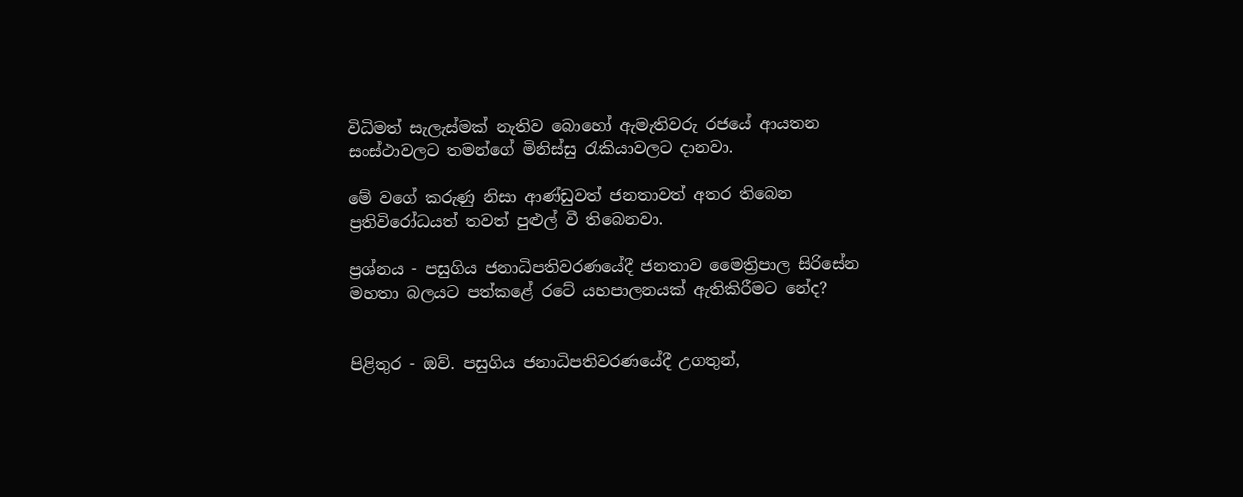විධිමත් සැලැස්‌මක්‌ නැතිව බොහෝ ඇමැතිවරු රජයේ ආයතන සංස්‌ථාවලට තමන්ගේ මිනිස්‌සු රැකියාවලට දානවා.

මේ වගේ කරුණු නිසා ආණ්‌ඩුවත් ජනතාවත් අතර තිබෙන ප්‍රතිවිරෝධයත් තවත් පුළුල් වී තිබෙනවා.

ප්‍රශ්නය - පසුගිය ජනාධිපතිවරණයේදී ජනතාව මෛත්‍රිපාල සිරිසේන මහතා බලයට පත්කළේ රටේ යහපාලනයක්‌ ඇතිකිරීමට නේද?


පිළිතුර - ඔව්. පසුගිය ජනාධිපතිවරණයේදී උගතුන්,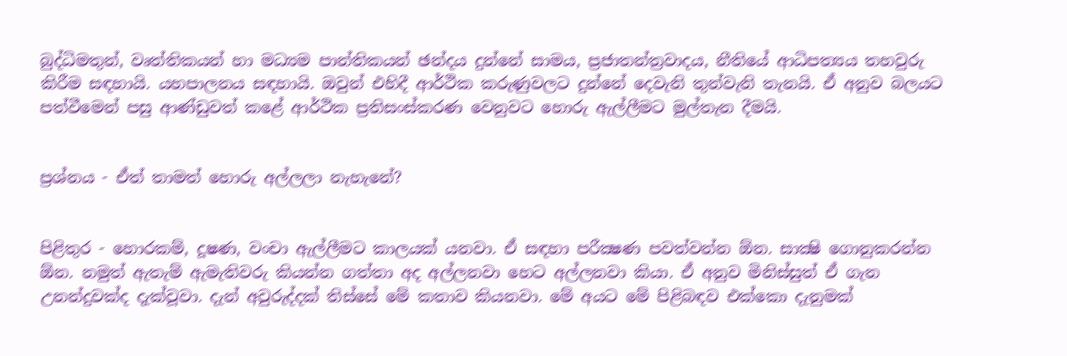බුද්ධිමතුන්, වෘත්තිකයන් හා මධ්‍යම පාන්තිකයන් ඡන්දය දුන්නේ සාමය, ප්‍රජාතන්ත්‍රවාදය, නීතියේ ආධිපත්‍යය තහවුරු කිරීම සඳහායි. යහපාලනය සඳහායි. ඔවුන් එහිදී ආර්ථික කරුණුවලට දුන්නේ දෙවැනි තුන්වැනි තැනයි. ඒ අනුව බලයට පත්වීමෙන් පසු ආණ්‌ඩුවත් කළේ ආර්ථික ප්‍රතිසංස්‌කරණ වෙනුවට හොරු ඇල්ලීමට මුල්තැන දීමයි.


ප්‍රශ්නය - ඒත් තාමත් හොරු අල්ලලා නැහැනේ?


පිළිතුර - හොරකම්, දූෂණ, වංචා ඇල්ලීමට කාලයක්‌ යනවා. ඒ සඳහා පරීක්‍ෂණ පවත්වන්න ඕන. සාක්‍ෂි ගොනුකරන්න ඕන. නමුත් ඇතැම් ඇමැතිවරු කියන්න ගත්තා අද අල්ලනවා හෙට අල්ලනවා කියා. ඒ අනුව මිනිස්‌සුත් ඒ ගැන උනන්දුවක්‌ද දැක්‌වූවා. දැන් අවුරුද්දක්‌ තිස්‌සේ මේ කතාව කියනවා. මේ අයට මේ පිළිබඳව එක්‌කො දැනුමක්‌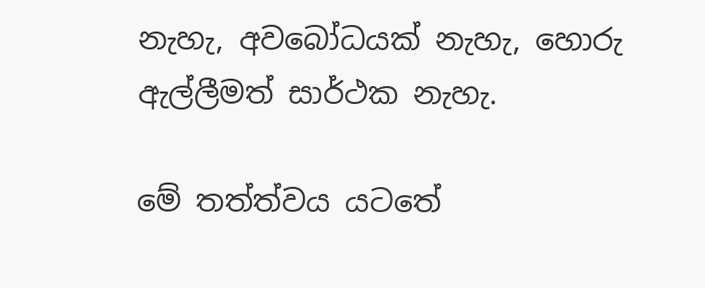නැහැ, අවබෝධයක්‌ නැහැ, හොරු ඇල්ලීමත් සාර්ථක නැහැ.

මේ තත්ත්වය යටතේ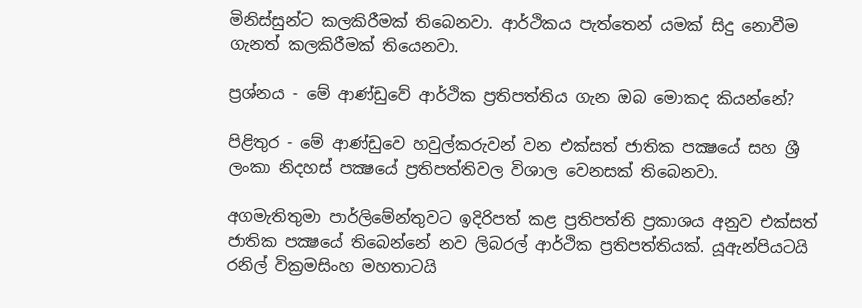මිනිස්‌සුන්ට කලකිරීමක්‌ තිබෙනවා. ආර්ථිකය පැත්තෙන් යමක්‌ සිදු නොවීම ගැනත් කලකිරීමක්‌ තියෙනවා.

ප්‍රශ්නය - මේ ආණ්‌ඩුවේ ආර්ථික ප්‍රතිපත්තිය ගැන ඔබ මොකද කියන්නේ?

පිළිතුර - මේ ආණ්‌ඩුවෙ හවුල්කරුවන් වන එක්‌සත් ජාතික පක්‍ෂයේ සහ ශ්‍රී ලංකා නිදහස්‌ පක්‍ෂයේ ප්‍රතිපත්තිවල විශාල වෙනසක්‌ තිබෙනවා.

අගමැතිතුමා පාර්ලිමේන්තුවට ඉදිරිපත් කළ ප්‍රතිපත්ති ප්‍රකාශය අනුව එක්‌සත් ජාතික පක්‍ෂයේ තිබෙන්නේ නව ලිබරල් ආර්ථික ප්‍රතිපත්තියක්‌. යූඇන්පියටයි රනිල් වික්‍රමසිංහ මහතාටයි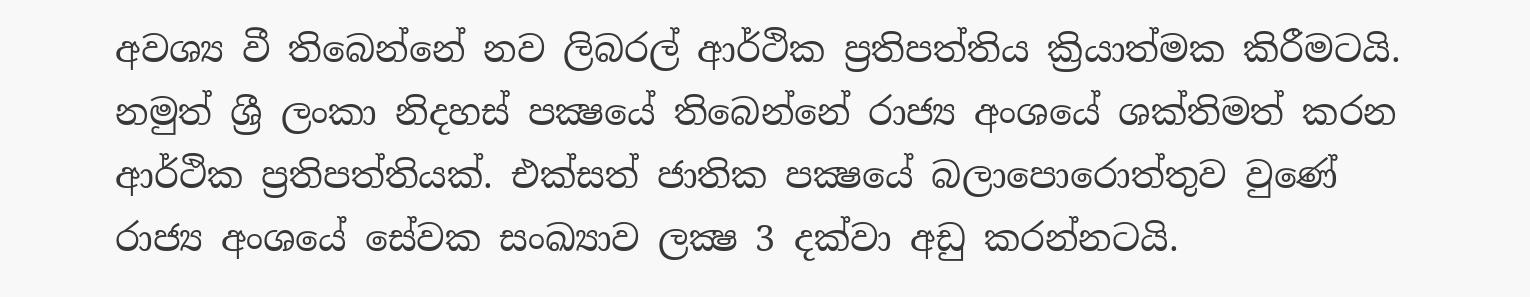අවශ්‍ය වී තිබෙන්නේ නව ලිබරල් ආර්ථික ප්‍රතිපත්තිය ක්‍රියාත්මක කිරීමටයි. නමුත් ශ්‍රී ලංකා නිදහස්‌ පක්‍ෂයේ තිබෙන්නේ රාජ්‍ය අංශයේ ශක්‌තිමත් කරන ආර්ථික ප්‍රතිපත්තියක්‌. එක්‌සත් ජාතික පක්‍ෂයේ බලාපොරොත්තුව වුණේ රාජ්‍ය අංශයේ සේවක සංඛ්‍යාව ලක්‍ෂ 3 දක්‌වා අඩු කරන්නටයි.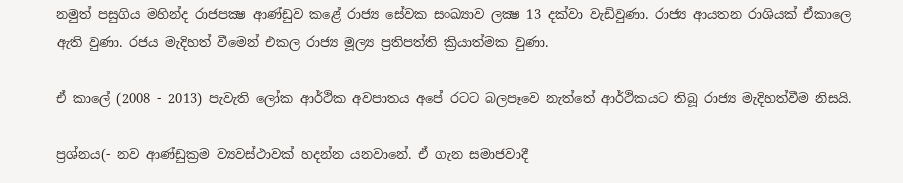නමුත් පසුගිය මහින්ද රාජපක්‍ෂ ආණ්‌ඩුව කළේ රාජ්‍ය සේවක සංඛ්‍යාව ලක්‍ෂ 13 දක්‌වා වැඩිවුණා. රාජ්‍ය ආයතන රාශියක්‌ ඒකාලෙ ඇති වුණා. රජය මැදිහත් වීමෙන් එකල රාජ්‍ය මූල්‍ය ප්‍රතිපත්ති ක්‍රියාත්මක වුණා.

ඒ කාලේ (2008 - 2013) පැවැති ලෝක ආර්ථික අවපාතය අපේ රටට බලපෑවෙ නැත්තේ ආර්ථිකයට තිබූ රාජ්‍ය මැදිහත්වීම නිසයි.

ප්‍රශ්නය(- නව ආණ්‌ඩුක්‍රම ව්‍යවස්‌ථාවක්‌ හදන්න යනවානේ. ඒ ගැන සමාජවාදී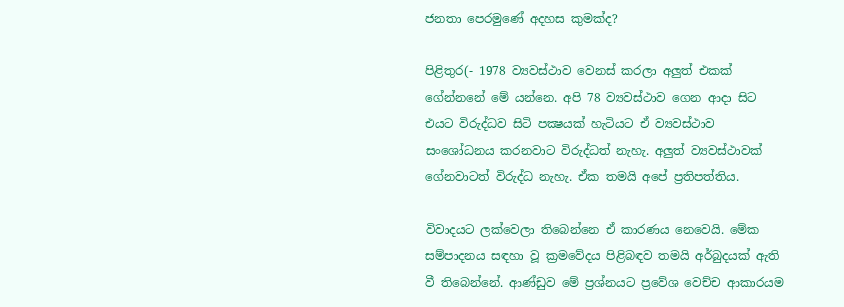ජනතා පෙරමුණේ අදහස කුමක්‌ද?

පිළිතුර(- 1978 ව්‍යවස්‌ථාව වෙනස්‌ කරලා අලුත් එකක්‌ ගේන්නනේ මේ යන්නෙ. අපි 78 ව්‍යවස්‌ථාව ගෙන ආදා සිට එයට විරුද්ධව සිටි පක්‍ෂයක්‌ හැටියට ඒ ව්‍යවස්‌ථාව සංශෝධනය කරනවාට විරුද්ධත් නැහැ. අලුත් ව්‍යවස්‌ථාවක්‌ ගේනවාටත් විරුද්ධ නැහැ. ඒක තමයි අපේ ප්‍රතිපත්තිය.

විවාදයට ලක්‌වෙලා තිබෙන්නෙ ඒ කාරණය නෙවෙයි. මේක සම්පාදනය සඳහා වූ ක්‍රමවේදය පිළිබඳව තමයි අර්බුදයක්‌ ඇති වී තිබෙන්නේ. ආණ්‌ඩුව මේ ප්‍රශ්නයට ප්‍රවේශ වෙච්ච ආකාරයම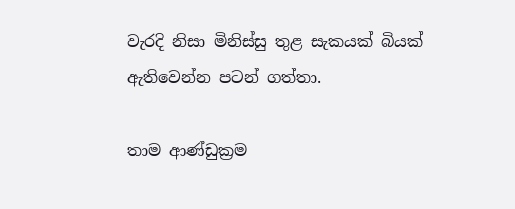වැරදි නිසා මිනිස්‌සු තුළ සැකයක්‌ බියක්‌ ඇතිවෙන්න පටන් ගත්තා.

තාම ආණ්‌ඩුක්‍රම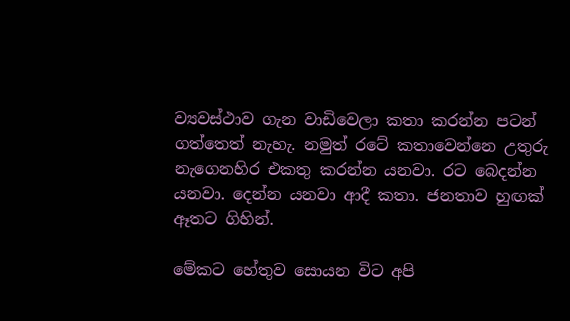ව්‍යවස්‌ථාව ගැන වාඩිවෙලා කතා කරන්න පටන් ගත්තෙත් නැහැ. නමුත් රටේ කතාවෙන්නෙ උතුරු නැගෙනහිර එකතු කරන්න යනවා. රට බෙදන්න යනවා. දෙන්න යනවා ආදී කතා. ජනතාව හුඟක්‌ ඈතට ගිහින්.

මේකට හේතුව සොයන විට අපි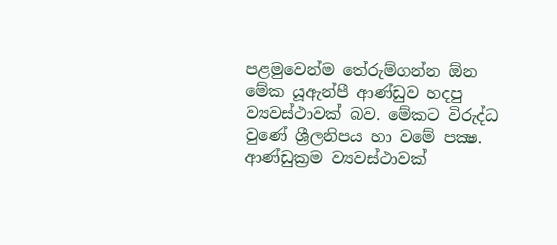පළමුවෙන්ම තේරුම්ගන්න ඕන මේක යූඇන්පී ආණ්‌ඩුව හදපු ව්‍යවස්‌ථාවක්‌ බව. මේකට විරුද්ධ වුණේ ශ්‍රීලනිපය හා වමේ පක්‍ෂ. ආණ්‌ඩුක්‍රම ව්‍යවස්‌ථාවක්‌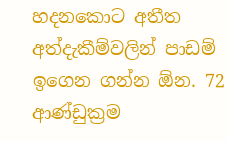හදනකොට අතීත අත්දැකීම්වලින් පාඩම් ඉගෙන ගන්න ඕන. 72 ආණ්‌ඩුක්‍රම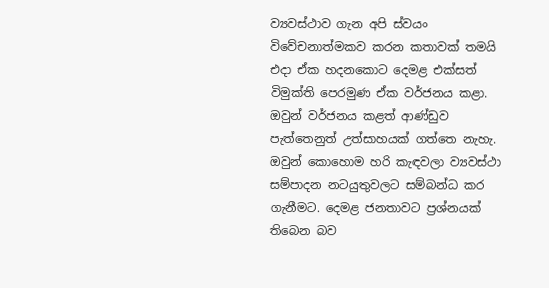ව්‍යවස්‌ථාව ගැන අපි ස්‌වයං විවේචනාත්මකව කරන කතාවක්‌ තමයි එදා ඒක හදනකොට දෙමළ එක්‌සත් විමුක්‌ති පෙරමුණ ඒක වර්ජනය කළා. ඔවුන් වර්ජනය කළත් ආණ්‌ඩුව පැත්තෙනුත් උත්සාහයක්‌ ගත්තෙ නැහැ. ඔවුන් කොහොම හරි කැඳවලා ව්‍යවස්‌ථා සම්පාදන නටයුතුවලට සම්බන්ධ කර ගැනීමට. දෙමළ ජනතාවට ප්‍රශ්නයක්‌ තිබෙන බව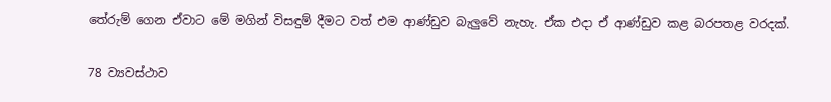තේරුම් ගෙන ඒවාට මේ මගින් විසඳුම් දීමට වත් එම ආණ්‌ඩුව බැලුවේ නැහැ. ඒක එදා ඒ ආණ්‌ඩුව කළ බරපතළ වරදක්‌.

78 ව්‍යවස්‌ථාව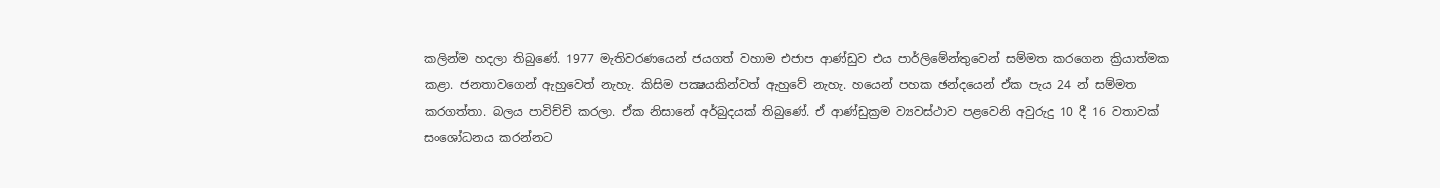කලින්ම හදලා තිබුණේ. 1977 මැතිවරණයෙන් ජයගත් වහාම එජාප ආණ්‌ඩුව එය පාර්ලිමේන්තුවෙන් සම්මත කරගෙන ක්‍රියාත්මක කළා. ජනතාවගෙන් ඇහුවෙත් නැහැ. කිසිම පක්‍ෂයකින්වත් ඇහුවේ නැහැ. හයෙන් පහක ඡන්දයෙන් ඒක පැය 24 න් සම්මත කරගත්තා. බලය පාවිච්චි කරලා. ඒක නිසානේ අර්බුදයක්‌ තිබුණේ. ඒ ආණ්‌ඩුක්‍රම ව්‍යවස්‌ථාව පළවෙනි අවුරුදු 10 දී 16 වතාවක්‌ සංශෝධනය කරන්නට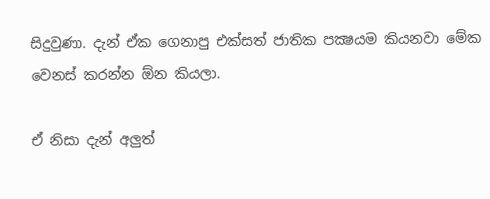සිදුවුණා. දැන් ඒක ගෙනාපු එක්‌සත් ජාතික පක්‍ෂයම කියනවා මේක වෙනස්‌ කරන්න ඕන කියලා.

ඒ නිසා දැන් අලුත්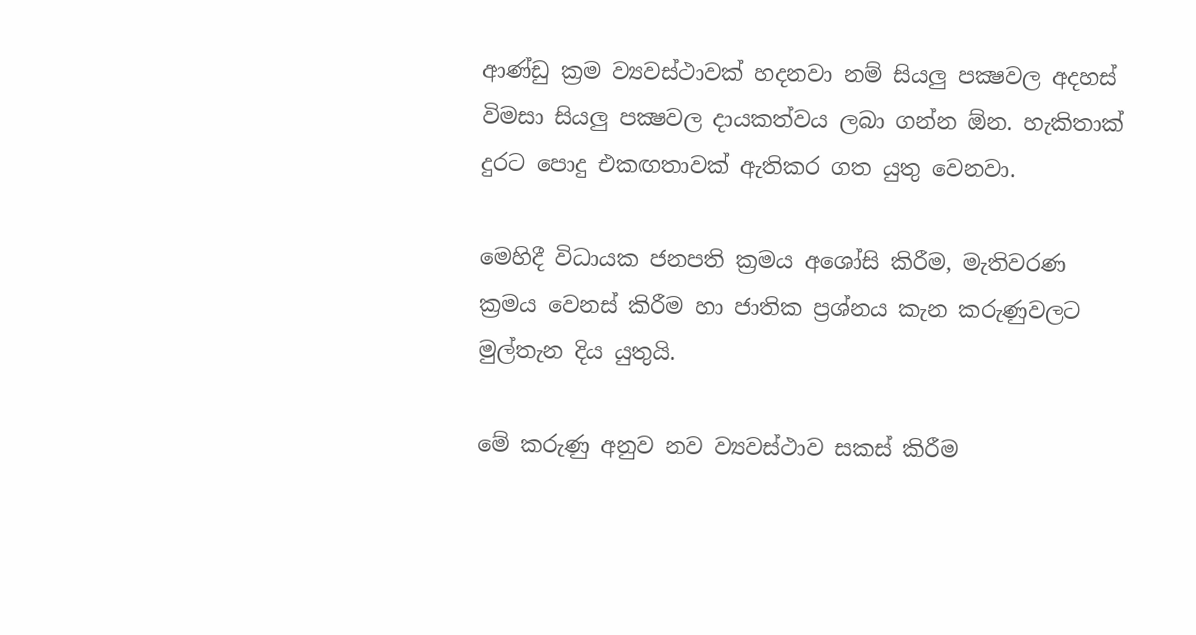ආණ්‌ඩු ක්‍රම ව්‍යවස්‌ථාවක්‌ හදනවා නම් සියලු පක්‍ෂවල අදහස්‌ විමසා සියලු පක්‍ෂවල දායකත්වය ලබා ගන්න ඕන. හැකිතාක්‌ දුරට පොදු එකඟතාවක්‌ ඇතිකර ගත යුතු වෙනවා.

මෙහිදී විධායක ජනපති ක්‍රමය අශෝසි කිරීම, මැතිවරණ ක්‍රමය වෙනස්‌ කිරීම හා ජාතික ප්‍රශ්නය කැන කරුණුවලට මුල්තැන දිය යුතුයි.

මේ කරුණු අනුව නව ව්‍යවස්‌ථාව සකස්‌ කිරීම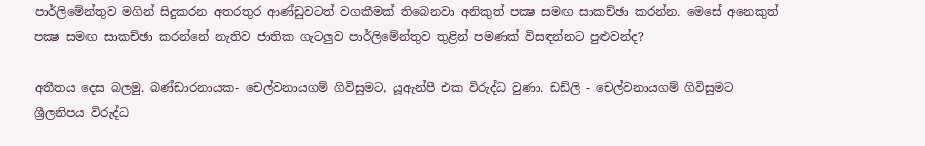පාර්ලිමේන්තුව මගින් සිදුකරන අතරතුර ආණ්‌ඩුවටත් වගකීමක්‌ තිබෙනවා අනිකුත් පක්‍ෂ සමඟ සාකච්ඡා කරන්න. මෙසේ අනෙකුත් පක්‍ෂ සමඟ සාකච්ඡා කරන්නේ නැතිව ජාතික ගැටලුව පාර්ලිමේන්තුව තුළින් පමණක්‌ විසඳන්නට පුළුවන්ද?

අතීතය දෙස බලමු. බණ්‌ඩාරනායක- චෙල්වනායගම් ගිවිසුමට, යූඇන්පී එක විරුද්ධ වුණා. ඩඩ්ලි - චෙල්වනායගම් ගිවිසුමට ශ්‍රීලනිපය විරුද්ධ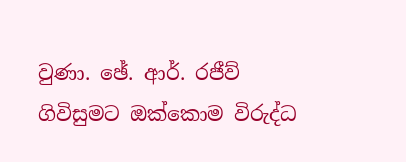වුණා. ඡේ. ආර්. රජීව් ගිවිසුමට ඔක්‌කොම විරුද්ධ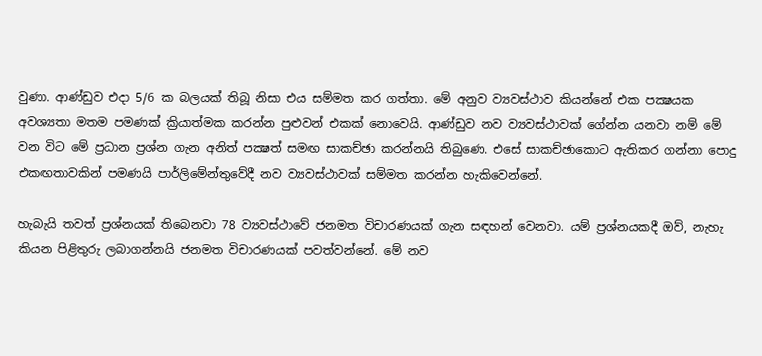වුණා. ආණ්‌ඩුව එදා 5/6 ක බලයක්‌ තිබූ නිසා එය සම්මත කර ගත්තා. මේ අනුව ව්‍යවස්‌ථාව කියන්නේ එක පක්‍ෂයක අවශ්‍යතා මතම පමණක්‌ ක්‍රියාත්මක කරන්න පුළුවන් එකක්‌ නොවෙයි. ආණ්‌ඩුව නව ව්‍යවස්‌ථාවක්‌ ගේන්න යනවා නම් මේ වන විට මේ ප්‍රධාන ප්‍රශ්න ගැන අනිත් පක්‍ෂත් සමඟ සාකච්ඡා කරන්නයි තිබුණෙ. එසේ සාකච්ඡාකොට ඇතිකර ගන්නා පොදු එකඟතාවකින් පමණයි පාර්ලිමේන්තුවේදී නව ව්‍යවස්‌ථාවක්‌ සම්මත කරන්න හැකිවෙන්නේ.

හැබැයි තවත් ප්‍රශ්නයක්‌ තිබෙනවා 78 ව්‍යවස්‌ථාවේ ජනමත විචාරණයක්‌ ගැන සඳහන් වෙනවා. යම් ප්‍රශ්නයකදී ඔව්, නැහැ කියන පිළිතුරු ලබාගන්නයි ජනමත විචාරණයක්‌ පවත්වන්නේ. මේ නව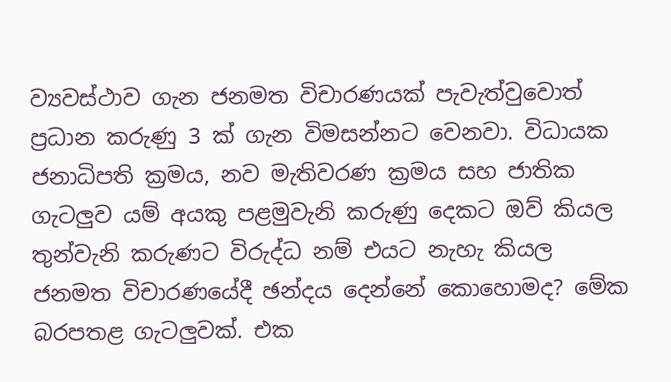ව්‍යවස්‌ථාව ගැන ජනමත විචාරණයක්‌ පැවැත්වුවොත් ප්‍රධාන කරුණු 3 ක්‌ ගැන විමසන්නට වෙනවා. විධායක ජනාධිපති ක්‍රමය, නව මැතිවරණ ක්‍රමය සහ ජාතික ගැටලුව යම් අයකු පළමුවැනි කරුණු දෙකට ඔව් කියල තුන්වැනි කරුණට විරුද්ධ නම් එයට නැහැ කියල ජනමත විචාරණයේදී ඡන්දය දෙන්නේ කොහොමද? මේක බරපතළ ගැටලුවක්‌. එක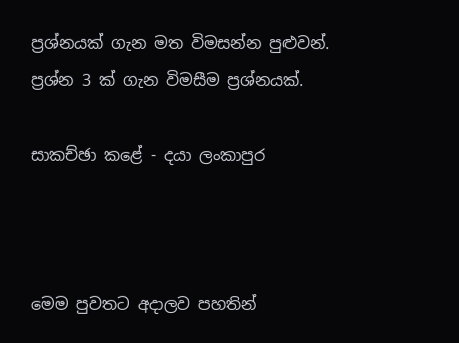ප්‍රශ්නයක්‌ ගැන මත විමසන්න පුළුවන්. ප්‍රශ්න 3 ක්‌ ගැන විමසීම ප්‍රශ්නයක්‌.

සාකච්ඡා කළේ - දයා ලංකාපුර



මෙම පුවතට අදාලව පහතින්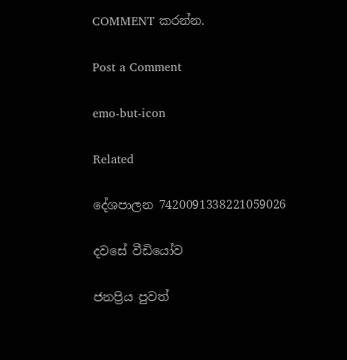COMMENT කරන්න.

Post a Comment

emo-but-icon

Related

දේශපාලන 7420091338221059026

දවසේ වීඩියෝව

ජනප්‍රිය පුවත්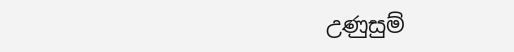උණුසුම්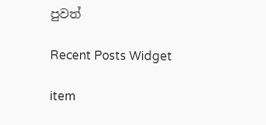පුවත්

Recent Posts Widget

item